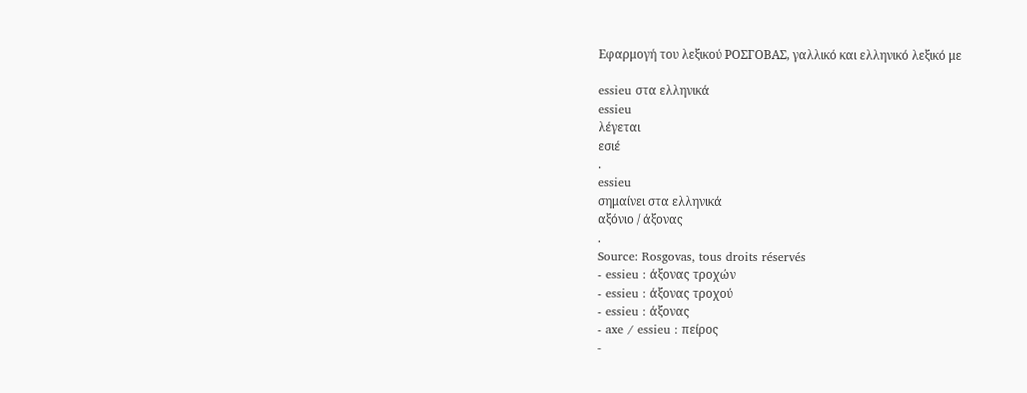Εφαρμογή του λεξικού ΡΟΣΓΟΒΑΣ, γαλλικό και ελληνικό λεξικό με

essieu στα ελληνικά
essieu
λέγεται
εσιέ
.
essieu
σημαίνει στα ελληνικά
αξόνιο / άξονας
.
Source: Rosgovas, tous droits réservés
- essieu : άξονας τροχών
- essieu : άξονας τροχού
- essieu : άξονας
- axe / essieu : πείρος
-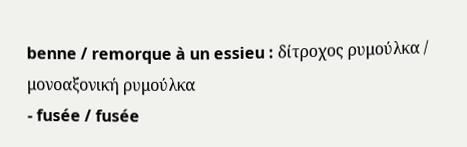benne / remorque à un essieu : δίτροχος ρυμούλκα / μονοαξονική ρυμούλκα
- fusée / fusée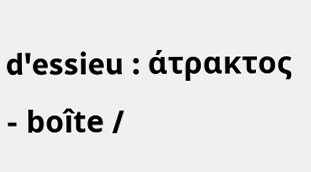d'essieu : άτρακτος
- boîte /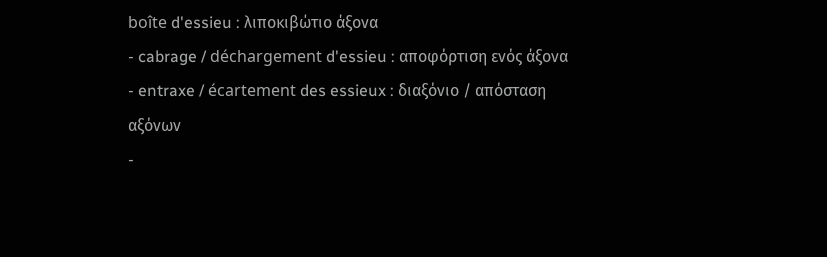boîte d'essieu : λιποκιβώτιο άξονα
- cabrage / déchargement d'essieu : αποφόρτιση ενός άξονα
- entraxe / écartement des essieux : διαξόνιο / απόσταση αξόνων
-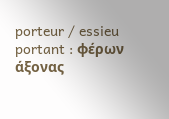porteur / essieu portant : φέρων άξονας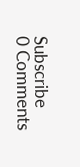Subscribe
0 Comments